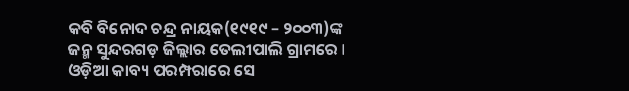କବି ବିନୋଦ ଚନ୍ଦ୍ର ନାୟକ(୧୯୧୯ – ୨୦୦୩)ଙ୍କ ଜନ୍ମ ସୁନ୍ଦରଗଡ଼ ଜିଲ୍ଲାର ତେଲୀପାଲି ଗ୍ରାମରେ I ଓଡ଼ିଆ କାବ୍ୟ ପରମ୍ପରାରେ ସେ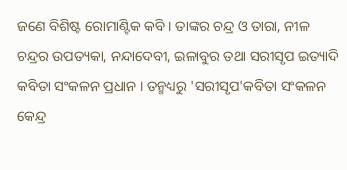ଜଣେ ବିଶିଷ୍ଟ ରୋମାଣ୍ଟିକ କବି । ତାଙ୍କର ଚନ୍ଦ୍ର ଓ ତାରା, ନୀଳ ଚନ୍ଦ୍ରର ଉପତ୍ୟକା, ନନ୍ଦାଦେବୀ, ଇଳାବୁର ତଥା ସରୀସୃପ ଇତ୍ୟାଦି କବିତା ସଂକଳନ ପ୍ରଧାନ । ତନ୍ମଧ୍ୟରୁ 'ସରୀସୃପ'କବିତା ସଂକଳନ କେନ୍ଦ୍ର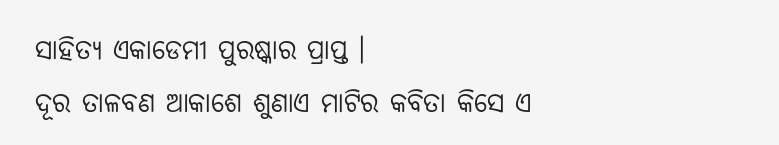ସାହିତ୍ୟ ଏକାଡେମୀ ପୁରଷ୍କାର ପ୍ରାପ୍ତ ।
ଦୂର ତାଳବଣ ଆକାଶେ ଶୁଣାଏ ମାଟିର କବିତା କିସେ ଏ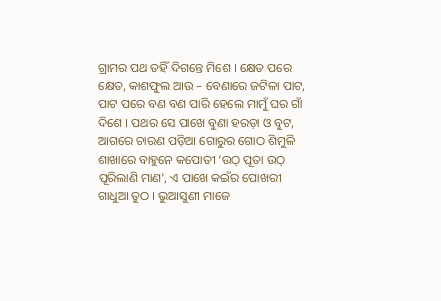ଗ୍ରାମର ପଥ ତହିଁ ଦିଗନ୍ତେ ମିଶେ । କ୍ଷେତ ପରେ କ୍ଷେତ, କାଶଫୁଲ ଆଉ – ବେଣାରେ ଜଟିଳା ପାଟ, ପାଟ ପରେ ବଣ ବଣ ପାରି ହେଲେ ମାମୁଁ ଘର ଗାଁ ଦିଶେ । ପଥର ସେ ପାଖେ ବୁଣା ହରଡ଼ା ଓ ବୁଟ, ଆଗରେ ଚାରଣ ପଡ଼ିଆ ଗୋରୁର ଗୋଠ ଶିମୁଳି ଶାଖାରେ ବାହୁନେ କପୋତୀ ‘ଉଠ୍ ପୂତା ଉଠ୍ ପୂରିଲାଣି ମାଣ', ଏ ପାଖେ କଇଁର ପୋଖରୀ ଗାଧୁଆ ତୁଠ । ଭୁଆସୁଣୀ ମାଜେ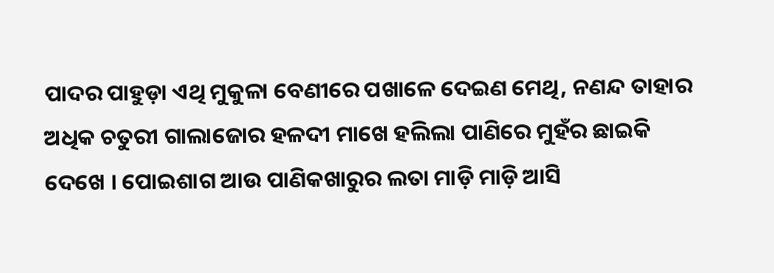ପାଦର ପାହୁଡ଼ା ଏଥି ମୁକୁଳା ବେଣୀରେ ପଖାଳେ ଦେଇଣ ମେଥି, ନଣନ୍ଦ ତାହାର ଅଧିକ ଚତୁରୀ ଗାଲାଜୋର ହଳଦୀ ମାଖେ ହଲିଲା ପାଣିରେ ମୁହଁର ଛାଇକି ଦେଖେ । ପୋଇଶାଗ ଆଉ ପାଣିକଖାରୁର ଲତା ମାଡ଼ି ମାଡ଼ି ଆସି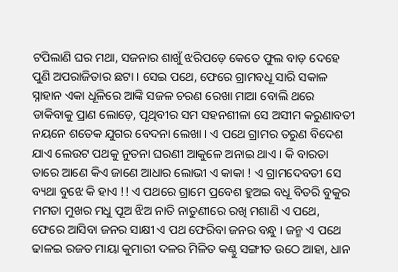ଟପିଲାଣି ଘର ମଥା, ସଜନାର ଶାଖୁଁ ଝରିପଡ଼େ କେତେ ଫୁଲ ବାଡ଼ ଦେହେ ପୁଣି ଅପରାଜିତାର ଛଟା । ସେଇ ପଥେ, ଫେରେ ଗ୍ରାମବଧୂ ସାରି ସକାଳ ସ୍ନାହାନ ଏକା ଧୂଳିରେ ଆଙ୍କି ସଜଳ ଚରଣ ରେଖା ମାଆ ବୋଲି ଥରେ ଡାକିବାକୁ ପ୍ରାଣ ଲୋଡ଼େ, ପୃଥିବୀର ସମ ସହନଶୀଳା ସେ ଅସୀମ କରୁଣାବତୀ ନୟନେ ଶତେକ ଯୁଗର ବେଦନା ଲେଖା । ଏ ପଥେ ଗ୍ରାମର ତରୁଣ ବିଦେଶ ଯାଏ ଲେଉଟ ପଥକୁ ନୁତନା ଘରଣୀ ଆକୁଳେ ଅନାଇ ଥାଏ । କି ବାରତା ତାରେ ଆଣେ କିଏ ଜାଣେ ଆଧାର ଲୋଭୀ ଏ କାକା ! ଏ ଗ୍ରାମଦେବତୀ ସେ ବ୍ୟଥା ବୁଝେ କି ହାଏ !! ଏ ପଥରେ ଗ୍ରାମେ ପ୍ରବେଶ ହୁଅଇ ବଧୂ ବିତରି ବୁକୁର ମମତା ମୁଖର ମଧୁ ପୂଅ ଝିଅ ନାତି ନାତୁଣୀରେ ରଖି ମଶାଣି ଏ ପଥେ, ଫେରେ ଆସିବା ଜନର ସାକ୍ଷୀ ଏ ପଥ ଫେରିବା ଜନର ବନ୍ଧୁ । ଜନ୍ମ ଏ ପଥେ ଢାଳଇ ରଜତ ମାୟା କୁମାରୀ ଦଳର ମିଳିତ କଣ୍ଠୁ ସଙ୍ଗୀତ ଉଠେ ଆହା, ଧାନ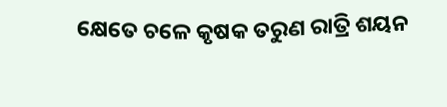କ୍ଷେତେ ଚଳେ କୃଷକ ତରୁଣ ରାତ୍ରି ଶୟନ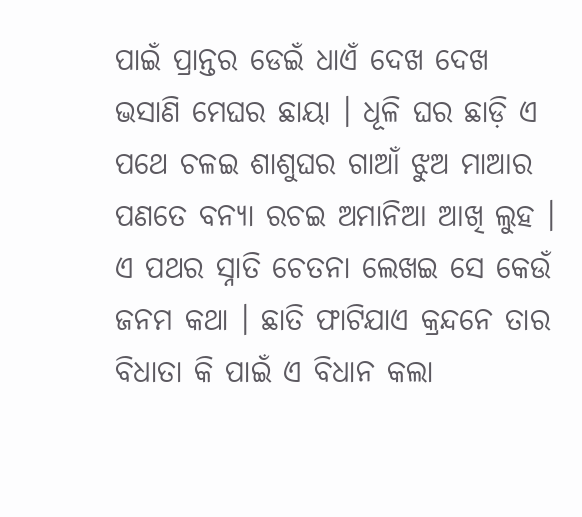ପାଇଁ ପ୍ରାନ୍ତର ଡେଇଁ ଧାଏଁ ଦେଖ ଦେଖ ଭସାଣି ମେଘର ଛାୟା । ଧୂଳି ଘର ଛାଡ଼ି ଏ ପଥେ ଚଳଇ ଶାଶୁଘର ଗାଆଁ ଝୁଅ ମାଆର ପଣତେ ବନ୍ୟା ରଚଇ ଅମାନିଆ ଆଖି ଲୁହ । ଏ ପଥର ସ୍ନାତି ଚେତନା ଲେଖଇ ସେ କେଉଁ ଜନମ କଥା । ଛାତି ଫାଟିଯାଏ କ୍ରନ୍ଦନେ ତାର ବିଧାତା କି ପାଇଁ ଏ ବିଧାନ କଲା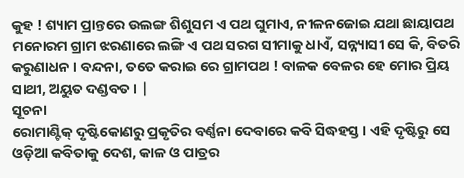କୁହ ! ଶ୍ୟାମ ପ୍ରାନ୍ତରେ ଉଲଙ୍ଗ ଶିଶୁସମ ଏ ପଥ ଘୁମାଏ, ନୀଳନଜୋଇ ଯଥା ଛାୟାପଥ ମନୋରମ ଗ୍ରାମ ଝରଣାରେ ଲଙ୍ଗି ଏ ପଥ ସରଗ ସୀମାକୁ ଧାଏଁ, ସନ୍ନ୍ୟାସୀ ସେ କି, ବିତରି କରୁଣାଧନ । ବନ୍ଦନା, ତତେ କରାଇ ରେ ଗ୍ରାମପଥ ! ବାଳକ ବେଳର ହେ ମୋର ପ୍ରିୟ ସାଥୀ, ଅୟୁତ ଦଣ୍ଡବତ । |
ସୂଚନା
ରୋମାଣ୍ଟିକ୍ ଦୃଷ୍ଟିକୋଣରୁ ପ୍ରକୃତିର ବର୍ଣ୍ଣନା ଦେବାରେ କବି ସିଦ୍ଧହସ୍ତ । ଏହି ଦୃଷ୍ଟିରୁ ସେ ଓଡ଼ିଆ କବିତାକୁ ଦେଶ, କାଳ ଓ ପାତ୍ରର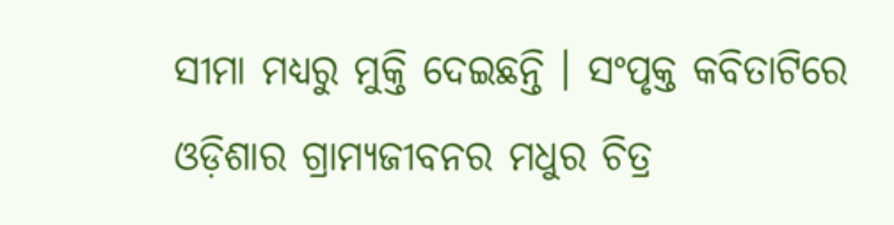ସୀମା ମଧ୍ୟରୁ ମୁକ୍ତି ଦେଇଛନ୍ତି । ସଂପୃକ୍ତ କବିତାଟିରେ ଓଡ଼ିଶାର ଗ୍ରାମ୍ୟଜୀବନର ମଧୁର ଚିତ୍ର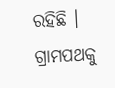ରହିଛି । ଗ୍ରାମପଥକୁ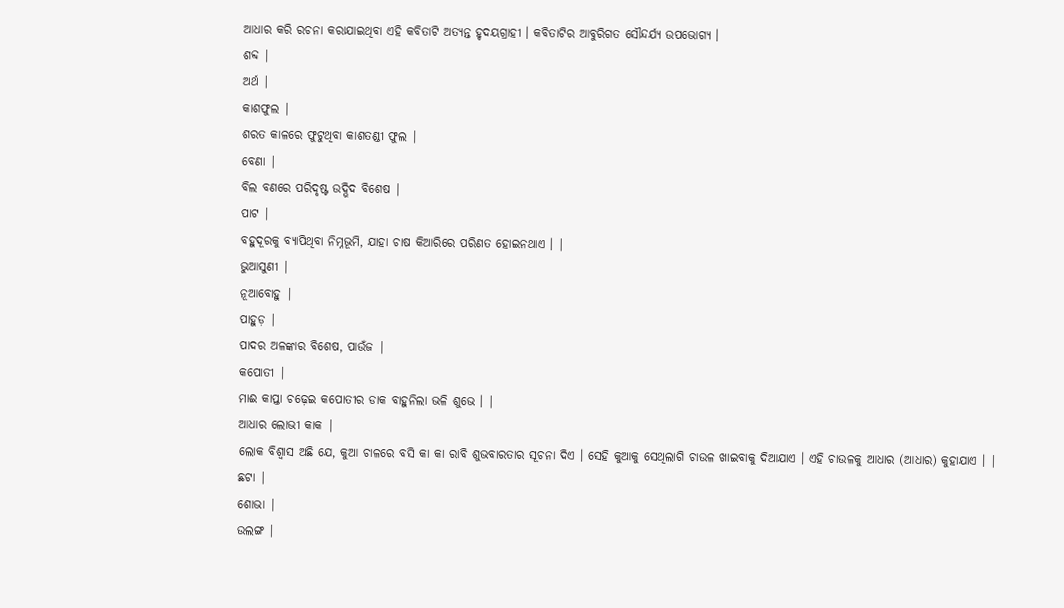ଆଧାର କରି ରଚନା କରାଯାଇଥିବା ଏହି କବିତାଟି ଅତ୍ୟନ୍ତ ହୃଦୟଗ୍ରାହୀ । କବିତାଟିର ଆବୁରିଗତ ସୌନ୍ଦର୍ଯ୍ୟ ଉପଭୋଗ୍ୟ ।
ଶବ୍ଦ |
ଅର୍ଥ |
କାଶଫୁଲ |
ଶରତ କାଳରେ ଫୁଟୁଥିବା କାଶତଣ୍ଡୀ ଫୁଲ |
ବେଣା |
ବିଲ ବଣରେ ପରିଦୃଷ୍ଟ ଉଦ୍ଭିଦ ବିଶେଷ |
ପାଟ |
ବହୁଦୂରକୁ ବ୍ୟାପିଥିବା ନିମ୍ନଭୂମି, ଯାହା ଚାଷ କିଆରିରେ ପରିଣତ ହୋଇନଥାଏ । |
ଭୁଆସୁଣୀ |
ନୂଆବୋହୁ |
ପାହୁଡ଼ |
ପାଦର ଅଳଙ୍କାର ବିଶେଷ, ପାଉଁଜ |
କପୋତୀ |
ମାଈ କାପ୍ତା ଚଢ଼େଇ କପୋତୀର ଡାକ ବାହୁନିଲା ଭଳି ଶୁଭେ । |
ଆଧାର ଲୋଭୀ କାକ |
ଲୋକ ବିଶ୍ଵାସ ଅଛି ଯେ, କୁଆ ଚାଳରେ ବସି କା କା ରାବି ଶୁଭବାରତାର ସୂଚନା ଦିଏ । ସେହି କୁଆକୁ ସେଥିଲାଗି ଚାଉଳ ଖାଇବାକୁ ଦିଆଯାଏ । ଏହି ଚାଉଳକୁ ଆଧାର (ଆଧାର) କୁହାଯାଏ । |
ଛଟା |
ଶୋଭା |
ଉଲଙ୍ଗ |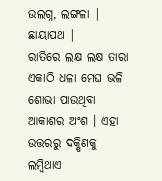ଉଲଗ୍ନ, ଲଙ୍ଗଳା |
ଛାୟାପଥ |
ରାତିରେ ଲକ୍ଷ ଲକ୍ଷ ତାରା ଏକାଠି ଧଳା ମେଘ ଭଳି ଶୋଭା ପାଉଥିବା ଆକାଶର ଅଂଶ । ଏହା ଉତ୍ତରରୁ ଦକ୍ଷିଣକୁ ଲମ୍ବିଥାଏ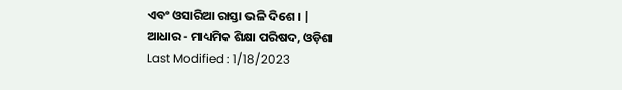ଏବଂ ଓସାରିଆ ରାସ୍ତା ଭଳି ଦିଶେ । |
ଆଧାର - ମାଧ୍ୟମିକ ଶିକ୍ଷା ପରିଷଦ, ଓଡ଼ିଶା
Last Modified : 1/18/2023